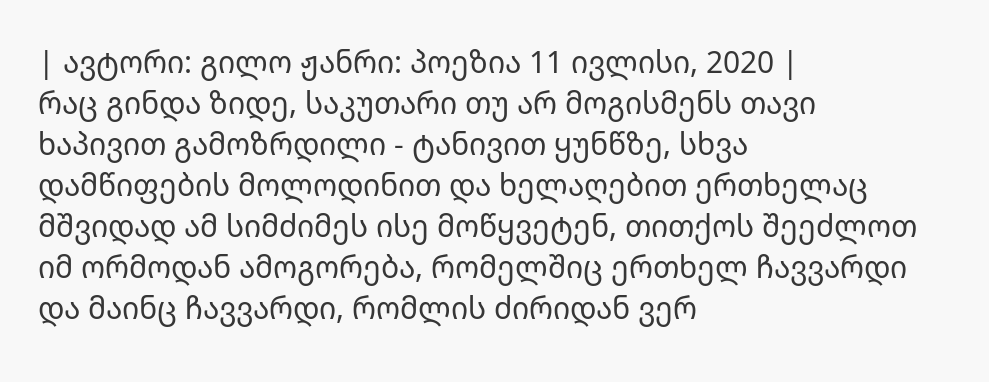| ავტორი: გილო ჟანრი: პოეზია 11 ივლისი, 2020 |
რაც გინდა ზიდე, საკუთარი თუ არ მოგისმენს თავი ხაპივით გამოზრდილი - ტანივით ყუნწზე, სხვა დამწიფების მოლოდინით და ხელაღებით ერთხელაც მშვიდად ამ სიმძიმეს ისე მოწყვეტენ, თითქოს შეეძლოთ იმ ორმოდან ამოგორება, რომელშიც ერთხელ ჩავვარდი და მაინც ჩავვარდი, რომლის ძირიდან ვერ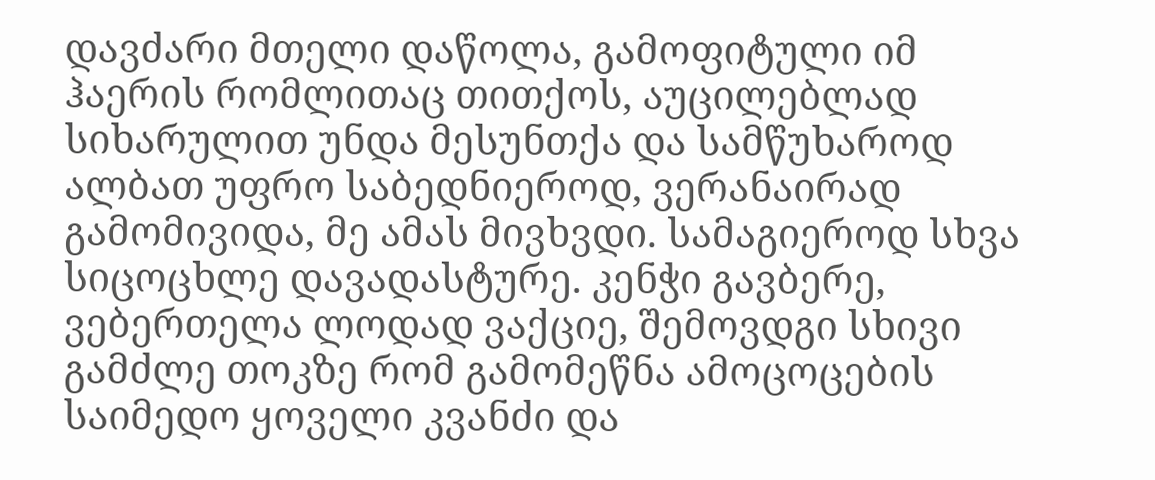დავძარი მთელი დაწოლა, გამოფიტული იმ ჰაერის რომლითაც თითქოს, აუცილებლად სიხარულით უნდა მესუნთქა და სამწუხაროდ ალბათ უფრო საბედნიეროდ, ვერანაირად გამომივიდა, მე ამას მივხვდი. სამაგიეროდ სხვა სიცოცხლე დავადასტურე. კენჭი გავბერე, ვებერთელა ლოდად ვაქციე, შემოვდგი სხივი გამძლე თოკზე რომ გამომეწნა ამოცოცების საიმედო ყოველი კვანძი და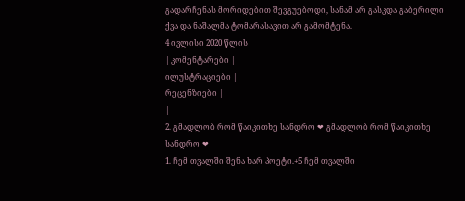გადარჩენას მორიდებით შევგუებოდი, სანამ არ გასკდა გაბერილი ქვა და ნაშალმა ტომარასავით არ გამომტენა.
4 ივლისი 2020 წლის
| კომენტარები |
ილუსტრაციები |
რეცენზიები |
|
2. გმადლობ რომ წაიკითხე სანდრო ❤ გმადლობ რომ წაიკითხე სანდრო ❤
1. ჩემ თვალში შენა ხარ პოეტი.+5 ჩემ თვალში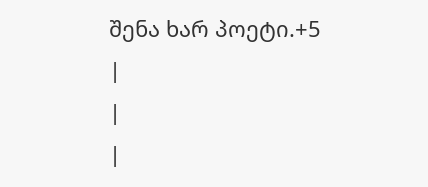შენა ხარ პოეტი.+5
|
|
|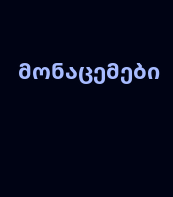მონაცემები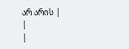არ არის |
|
|